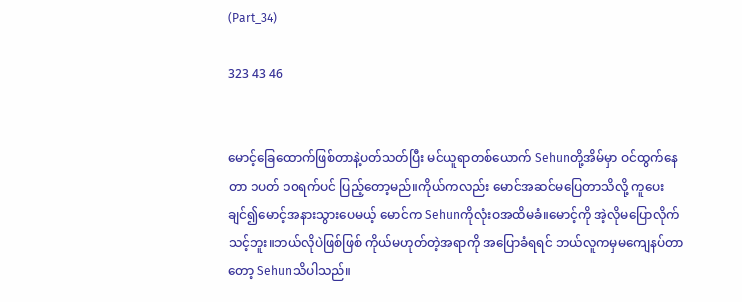(Part_34)

323 43 46


မောင့်ခြေထောက်ဖြစ်တာနဲ့ပတ်သတ်ပြီး မင်ယူရာတစ်ယောက် Sehunတို့အိမ်မှာ ဝင်ထွက်နေတာ ၁ပတ် ၁၀ရက်ပင် ပြည့်တော့မည်။ကိုယ်ကလည်း မောင်အဆင်မပြေတာသိလို့ ကူပေးချင်၍မောင့်အနားသွားပေမယ့် ‌မောင်က Sehunကိုလုံးဝအထိမခံ။မောင့်ကို အဲ့လိုမပြောလိုက်သင့်ဘူး။ဘယ်လိုပဲဖြစ်ဖြစ် ကိုယ်မဟုတ်တဲ့အရာကို အပြောခံရရင် ဘယ်လူကမှမကျေနပ်တာတော့ Sehunသိပါသည်။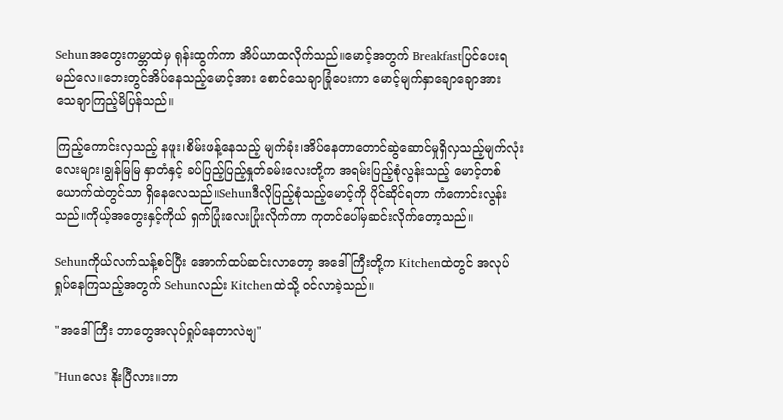Sehunအတွေးကမ္ဘာထဲမှ ရုန်းထွက်ကာ အိပ်ယာထလိုက်သည်။မောင့်အတွက် Breakfastပြင်ပေးရမည်လေ။ဘေးတွင်အိပ်နေသည့်မောင့်အား စောင်သေချာခြုံပေးကာ မောင့်မျက်နှာချောချောအား သေချာကြည့်မိပြန်သည်။

ကြည့်ကောင်းလှသည့် နဖူး၊စိမ်းဖန့်‌နေသည့် မျက်ခုံး၊အိပ်‌နေတာတောင်ဆွဲ‌ဆောင်မှုရှိလှသည့်မျက်လုံးလေးများ၊ချွန်မြမြ နှာတံနှင့် ခပ်ပြည့်ပြည့်နှုတ်ခမ်းလေးတို့က အရမ်းပြည့်စုံလွန်းသည့် မောင့်တစ်ယောက်ထဲတွင်သာ ရှိနေလေသည်။Sehunဒီလိုပြည့်စုံသည့်မောင့်ကို ပိုင်ဆိုင်ရတာ ကံကောင်းလွန်းသည်။ကိုယ့်အတွေးနှင့်ကိုယ် ရှက်ပြုံးလေးပြုံးလိုက်ကာ ကုတင်ပေါ်မှဆင်းလိုက်တော့သည်။

Sehunကိုယ်လက်သန့်စင်ပြီး အောက်ထပ်ဆင်းလာတော့ အဒေါ်ကြီးတို့က Kitchenထဲတွင် အလုပ်ရှုပ်နေကြသည့်အတွက် Sehunလည်း Kitchenထဲသို့ ဝင်လာခဲ့သည်။

"အဒေါ်ကြီး ဘာတွေအလုပ်ရှုပ်နေတာလဲဗျ"

"Hunလေး နိုးပြီလား။ဘာ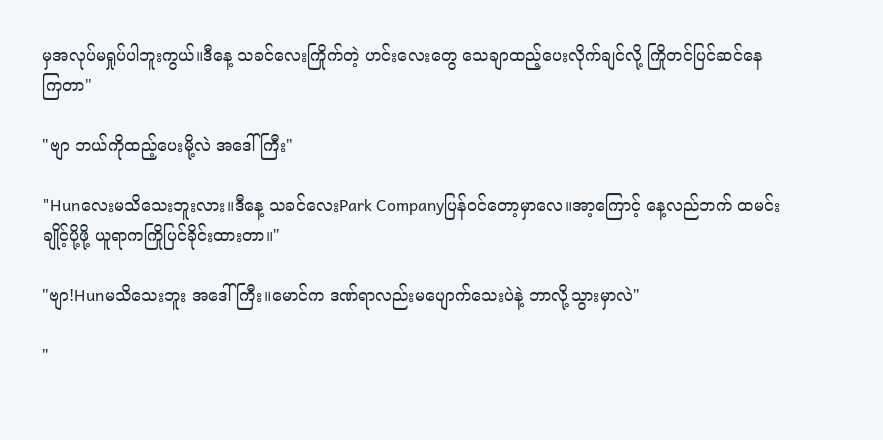မှအလုပ်မရှုပ်ပါဘူးကွယ်။ဒီနေ့ သခင်လေးကြိုက်တဲ့ ဟင်းလေးတွေ သေချာထည့်ပေးလိုက်ချင်လို့ ကြိုတင်ပြင်ဆင်နေကြတာ"

"ဗျာ ဘယ်ကိုထည့်ပေးမို့လဲ အဒေါ်ကြီး"

"Hunလေးမသိသေးဘူးလား။ဒီနေ့ သခင်လေးPark Companyပြန်ဝင်တော့မှာလေ။အာ့ကြောင့် နေ့လည်ဘက် ထမင်းချိုင့်ပို့ဖို့ ယူရာကကြိုပြင်ခိုင်းထားတာ။"

"ဗျာ!Hunမသိသေးဘူး အဒေါ်ကြီး။မောင်က ဒဏ်ရာလည်းမပျောက်သေးပဲနဲ့ ဘာလို့သွားမှာလဲ"

"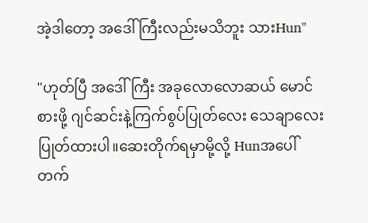အဲ့ဒါတော့ အဒေါ်ကြီးလည်းမသိဘူး သားHun"

"ဟုတ်ပြီ အဒေါ်ကြီး အခုလောလောဆယ် မောင်စားဖို့ ဂျင်ဆင်းနဲ့ကြက်စွပ်ပြုတ်လေး သေချာလေးပြုတ်ထားပါ။ဆေးတိုက်ရမှာမို့လို့ Hunအပေါ်တက်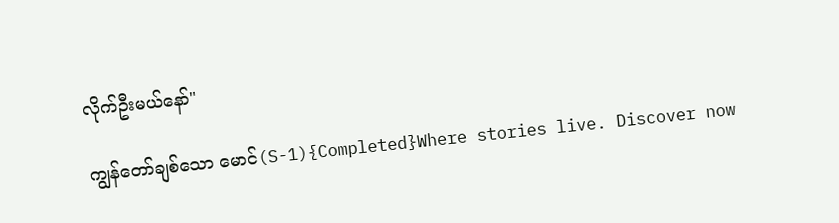လိုက်ဦးမယ်နော်"

ကျွန်တော်ချစ်သော မောင်(S-1){Completed}Where stories live. Discover now